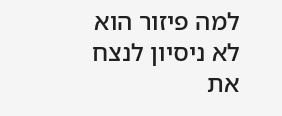למה פיזור הוא לא ניסיון לנצח את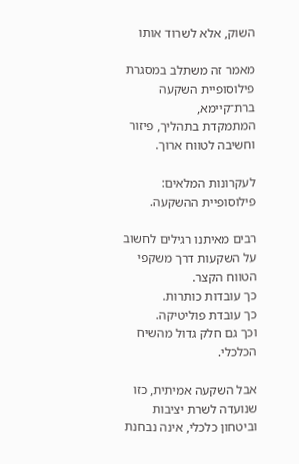השוק, אלא לשרוד אותו

מאמר זה משתלב במסגרת פילוסופיית השקעה ברת־קיימא,
המתמקדת בתהליך, פיזור וחשיבה לטווח ארוך.

לעקרונות המלאים: פילוסופיית ההשקעה.

רבים מאיתנו רגילים לחשוב על השקעות דרך משקפי הטווח הקצר.
כך עובדות כותרות.
כך עובדת פוליטיקה.
וכך גם חלק גדול מהשיח הכלכלי.

אבל השקעה אמיתית, כזו שנועדה לשרת יציבות וביטחון כלכלי, אינה נבחנת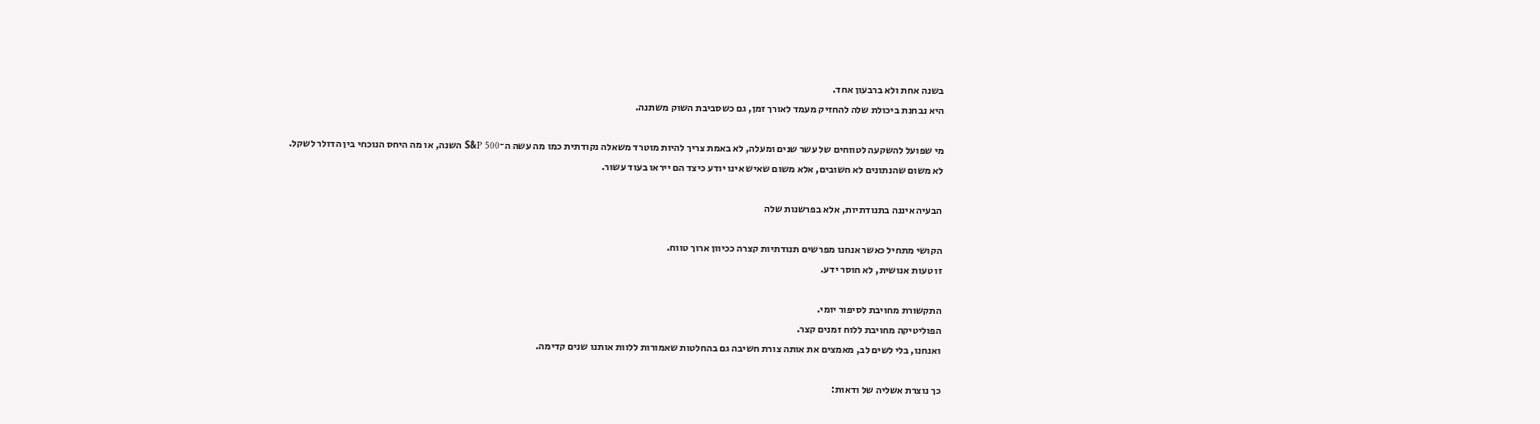בשנה אחת ולא ברבעון אחד.
היא נבחנת ביכולת שלה להחזיק מעמד לאורך זמן, גם כשסביבת השוק משתנה.

מי שפועל להשקעה לטווחים של עשר שנים ומעלה, לא באמת צריך להיות מוטרד משאלה נקודתית כמו מה עשה ה־S&P 500 השנה, או מה היחס הנוכחי בין הדולר לשקל.
לא משום שהנתונים לא חשובים, אלא משום שאיש אינו יודע כיצד הם ייראו בעוד עשור.

הבעיה איננה בתנודתיות, אלא בפרשנות שלה

הקושי מתחיל כאשר אנחנו מפרשים תנודתיות קצרה ככיוון ארוך טווח.
זו טעות אנושית, לא חוסר ידע.

התקשורת מחויבת לסיפור יומי.
הפוליטיקה מחויבת ללוח זמנים קצר.
ואנחנו, בלי לשים לב, מאמצים את אותה צורת חשיבה גם בהחלטות שאמורות ללוות אותנו שנים קדימה.

כך נוצרת אשליה של ודאות: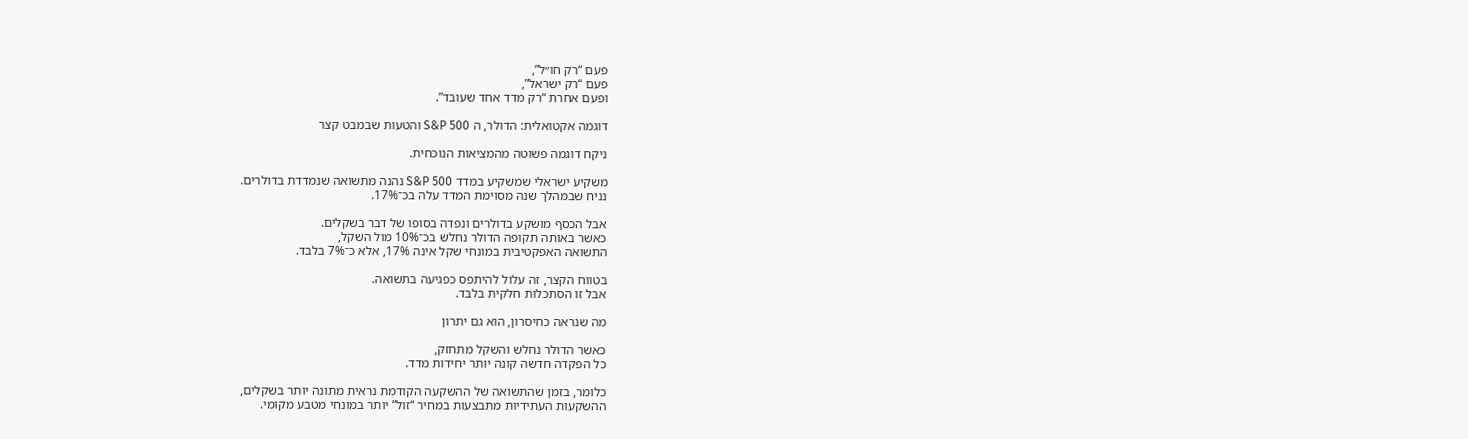פעם “רק חו״ל”,
פעם “רק ישראל”,
ופעם אחרת “רק מדד אחד שעובד”.

דוגמה אקטואלית: הדולר, ה S&P 500 והטעות שבמבט קצר

ניקח דוגמה פשוטה מהמציאות הנוכחית.

משקיע ישראלי שמשקיע במדד S&P 500 נהנה מתשואה שנמדדת בדולרים.
נניח שבמהלך שנה מסוימת המדד עלה בכ־17%.

אבל הכסף מושקע בדולרים ונפדה בסופו של דבר בשקלים.
כאשר באותה תקופה הדולר נחלש בכ־10% מול השקל,
התשואה האפקטיבית במונחי שקל אינה 17%, אלא כ־7% בלבד.

בטווח הקצר, זה עלול להיתפס כפגיעה בתשואה.
אבל זו הסתכלות חלקית בלבד.

מה שנראה כחיסרון, הוא גם יתרון

כאשר הדולר נחלש והשקל מתחזק,
כל הפקדה חדשה קונה יותר יחידות מדד.

כלומר, בזמן שהתשואה של ההשקעה הקודמת נראית מתונה יותר בשקלים,
ההשקעות העתידיות מתבצעות במחיר “זול” יותר במונחי מטבע מקומי.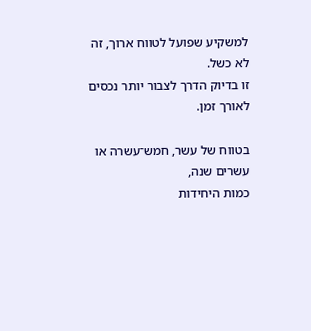למשקיע שפועל לטווח ארוך, זה לא כשל.
זו בדיוק הדרך לצבור יותר נכסים לאורך זמן.

בטווח של עשר, חמש־עשרה או עשרים שנה,
כמות היחידות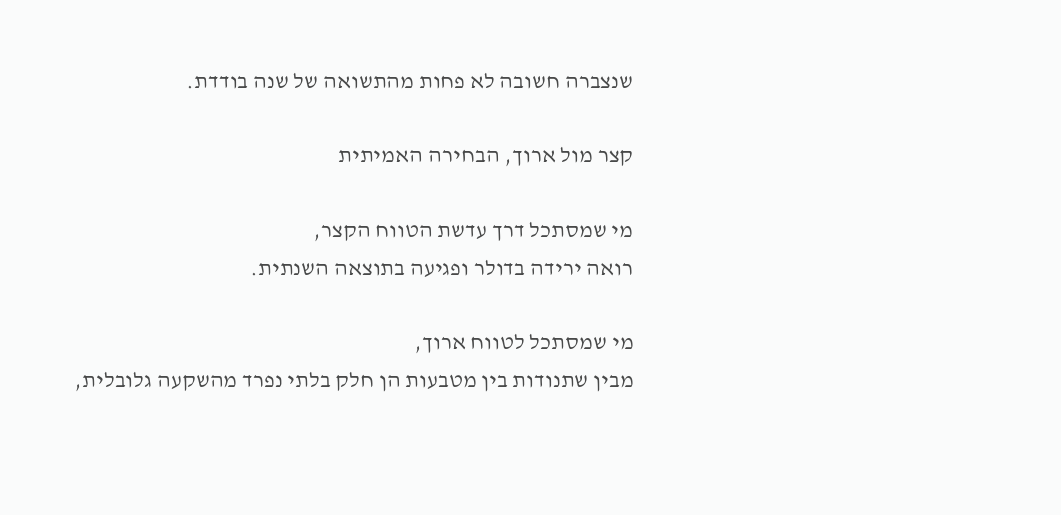שנצברה חשובה לא פחות מהתשואה של שנה בודדת.

קצר מול ארוך, הבחירה האמיתית

מי שמסתכל דרך עדשת הטווח הקצר,
רואה ירידה בדולר ופגיעה בתוצאה השנתית.

מי שמסתכל לטווח ארוך,
מבין שתנודות בין מטבעות הן חלק בלתי נפרד מהשקעה גלובלית,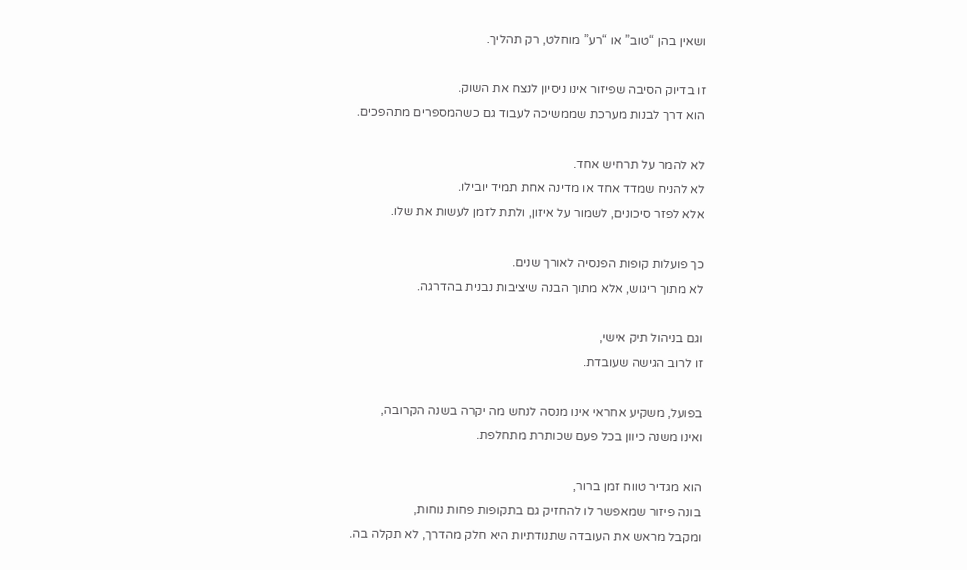ושאין בהן “טוב” או “רע” מוחלט, רק תהליך.

זו בדיוק הסיבה שפיזור אינו ניסיון לנצח את השוק.
הוא דרך לבנות מערכת שממשיכה לעבוד גם כשהמספרים מתהפכים.

לא להמר על תרחיש אחד.
לא להניח שמדד אחד או מדינה אחת תמיד יובילו.
אלא לפזר סיכונים, לשמור על איזון, ולתת לזמן לעשות את שלו.

כך פועלות קופות הפנסיה לאורך שנים.
לא מתוך ריגוש, אלא מתוך הבנה שיציבות נבנית בהדרגה.

וגם בניהול תיק אישי,
זו לרוב הגישה שעובדת.

בפועל, משקיע אחראי אינו מנסה לנחש מה יקרה בשנה הקרובה,
ואינו משנה כיוון בכל פעם שכותרת מתחלפת.

הוא מגדיר טווח זמן ברור,
בונה פיזור שמאפשר לו להחזיק גם בתקופות פחות נוחות,
ומקבל מראש את העובדה שתנודתיות היא חלק מהדרך, לא תקלה בה.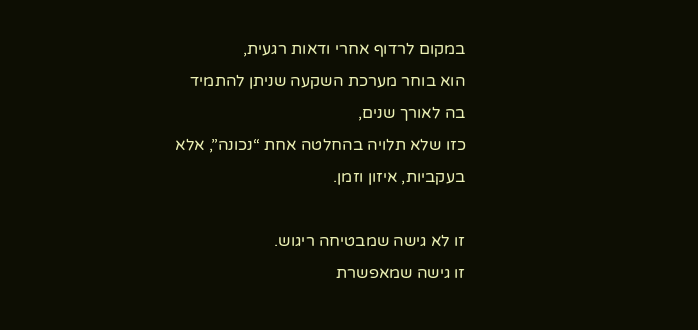במקום לרדוף אחרי ודאות רגעית,
הוא בוחר מערכת השקעה שניתן להתמיד בה לאורך שנים,
כזו שלא תלויה בהחלטה אחת “נכונה”, אלא בעקביות, איזון וזמן.

זו לא גישה שמבטיחה ריגוש.
זו גישה שמאפשרת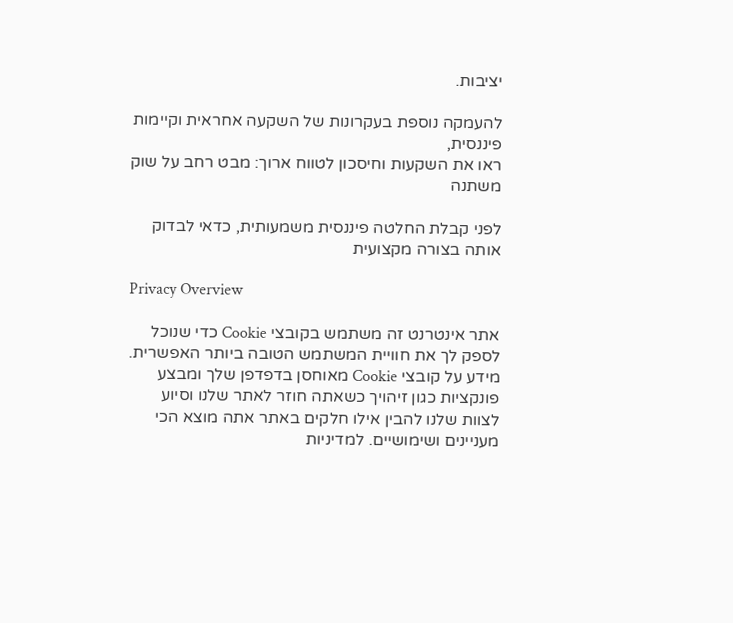יציבות.

להעמקה נוספת בעקרונות של השקעה אחראית וקיימות פיננסית,
ראו את השקעות וחיסכון לטווח ארוך: מבט רחב על שוק משתנה

לפני קבלת החלטה פיננסית משמעותית, כדאי לבדוק אותה בצורה מקצועית

Privacy Overview

אתר אינטרנט זה משתמש בקובצי Cookie כדי שנוכל לספק לך את חוויית המשתמש הטובה ביותר האפשרית. מידע על קובצי Cookie מאוחסן בדפדפן שלך ומבצע פונקציות כגון זיהויך כשאתה חוזר לאתר שלנו וסיוע לצוות שלנו להבין אילו חלקים באתר אתה מוצא הכי מעניינים ושימושיים. למדיניות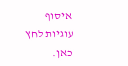איסוף עוגיות לחץ כאן.